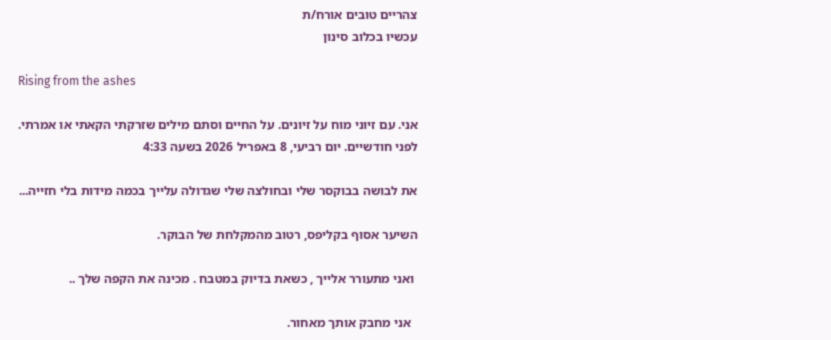צהריים טובים אורח/ת
עכשיו בכלוב סינון

Rising from the ashes

אני. עם זיוני מוח על זיונים. על החיים וסתם מילים שזרקתי הקאתי או אמרתי.
לפני חודשיים. יום רביעי, 8 באפריל 2026 בשעה 4:33

את לבושה בבוקסר שלי ובחולצה שלי שגדולה עלייך בכמה מידות בלי חזייה...

השיער אסוף בקליפס, רטוב מהמקלחת של הבוקר.

 ואני מתעורר אלייך , כשאת בדיוק במטבח . מכינה את הקפה שלך ..

  אני מחבק אותך מאחור.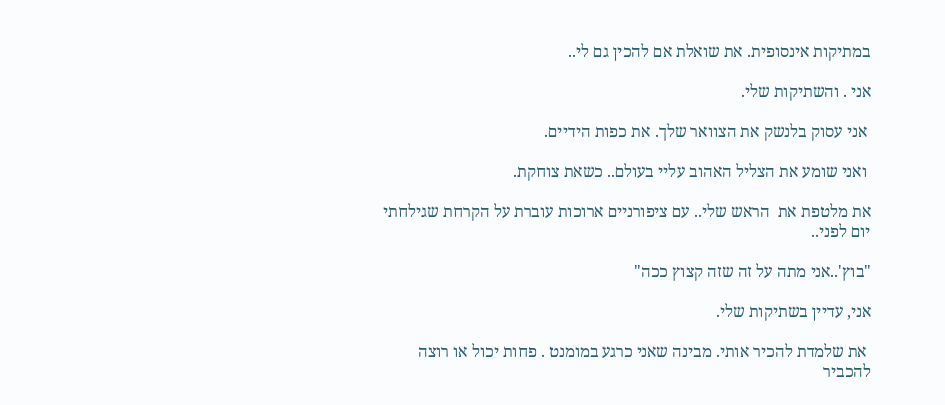במתיקות אינסופית. את שואלת אם להכין גם לי..

אני . והשתיקות שלי.

 אני עסוק בלנשק את הצוואר שלך. את כפות הידיים.

 ואני שומע את הצליל האהוב עליי בעולם.. כשאת צוחקת.

את מלטפת את  הראש שלי.. עם ציפורניים ארוכות עוברת על הקרחת שגילחתי יום לפני..

"בוץ'..אני מתה על זה שזה קצוץ ככה"

אני, עדיין בשתיקות שלי.

 את שלמדת להכיר אותי. מבינה שאני כרגע במומנט . פחות יכול או רוצה להכביר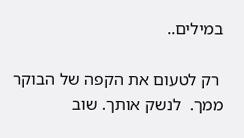במילים..

 רק לטעום את הקפה של הבוקר ממך.  לנשק אותך. שוב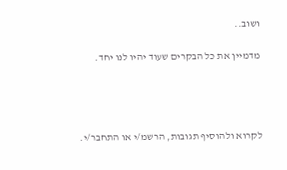ושוב..

מדמיין את כל הבקרים שעוד יהיו לנו יחד.




לקרוא ולהוסיף תגובות, הרשמ/י או התחבר/י.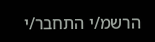הרשמ/י התחבר/י